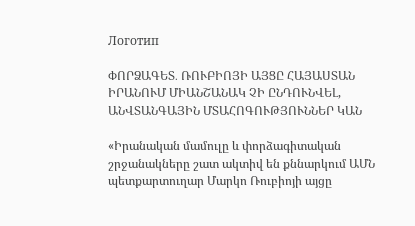Логотип

ՓՈՐՁԱԳԵՏ․ ՌՈՒԲԻՈՅԻ ԱՅՑԸ ՀԱՅԱՍՏԱՆ ԻՐԱՆՈՒՄ ՄԻԱՆՇԱՆԱԿ ՉԻ ԸՆԴՈՒՆՎԵԼ, ԱՆՎՏԱՆԳԱՅԻՆ ՄՏԱՀՈԳՈՒԹՅՈՒՆՆԵՐ ԿԱՆ

«Իրանական մամուլը և փորձագիտական շրջանակները շատ ակտիվ են քննարկում ԱՄՆ պետքարտուղար Մարկո Ռուբիոյի այցը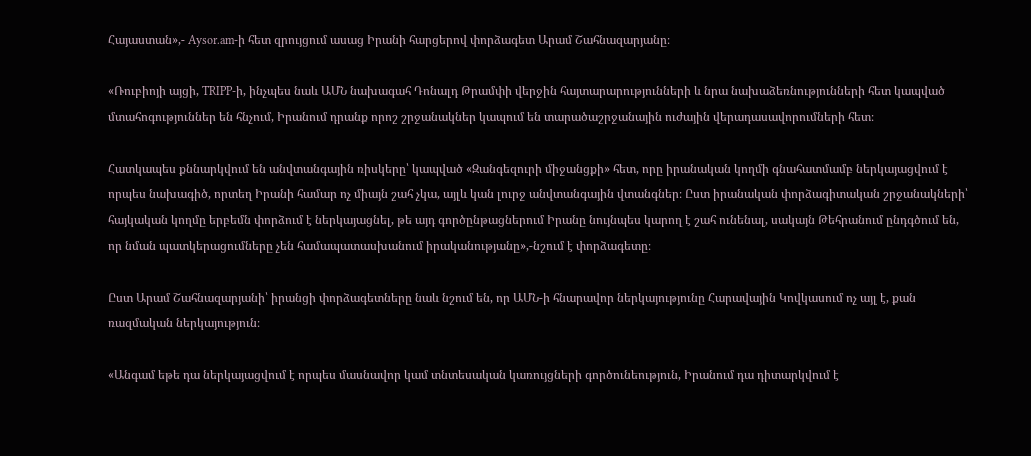Հայաստան»,- Aysor.am-ի հետ զրույցում ասաց Իրանի հարցերով փորձագետ Արամ Շահնազարյանը։

«Ռուբիոյի այցի, TRIPP-ի, ինչպես նաև ԱՄՆ նախագահ Դոնալդ Թրամփի վերջին հայտարարությունների և նրա նախաձեռնությունների հետ կապված մտահոգություններ են հնչում, Իրանում դրանք որոշ շրջանակներ կապում են տարածաշրջանային ուժային վերադասավորումների հետ։

Հատկապես քննարկվում են անվտանգային ռիսկերը՝ կապված «Զանգեզուրի միջանցքի» հետ, որը իրանական կողմի գնահատմամբ ներկայացվում է որպես նախագիծ, որտեղ Իրանի համար ոչ միայն շահ չկա, այլև կան լուրջ անվտանգային վտանգներ։ Ըստ իրանական փորձագիտական շրջանակների՝ հայկական կողմը երբեմն փորձում է ներկայացնել, թե այդ գործընթացներում Իրանը նույնպես կարող է շահ ունենալ, սակայն Թեհրանում ընդգծում են, որ նման պատկերացումները չեն համապատասխանում իրականությանը»,-նշում է փորձագետը։

Ըստ Արամ Շահնազարյանի՝ իրանցի փորձագետները նաև նշում են, որ ԱՄՆ-ի հնարավոր ներկայությունը Հարավային Կովկասում ոչ այլ է, քան ռազմական ներկայություն։

«Անգամ եթե դա ներկայացվում է որպես մասնավոր կամ տնտեսական կառույցների գործունեություն, Իրանում դա դիտարկվում է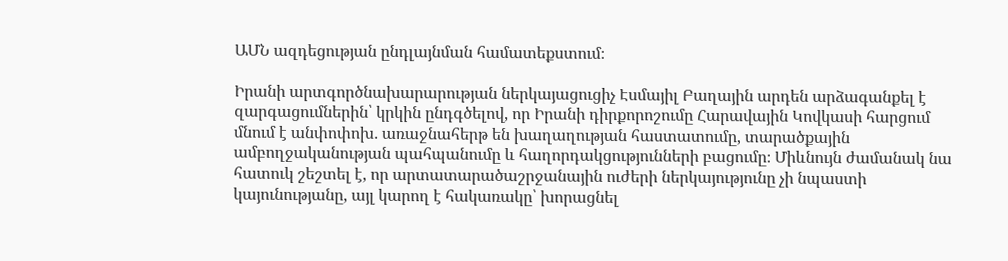ԱՄՆ ազդեցության ընդլայնման համատեքստում։

Իրանի արտգործնախարարության ներկայացուցիչ Էսմայիլ Բաղային արդեն արձագանքել է զարգացումներին՝ կրկին ընդգծելով, որ Իրանի դիրքորոշումը Հարավային Կովկասի հարցում մնում է անփոփոխ․ առաջնահերթ են խաղաղության հաստատումը, տարածքային ամբողջականության պահպանումը և հաղորդակցությունների բացումը։ Միևնույն ժամանակ նա հատուկ շեշտել է, որ արտատարածաշրջանային ուժերի ներկայությունը չի նպաստի կայունությանը, այլ կարող է հակառակը՝ խորացնել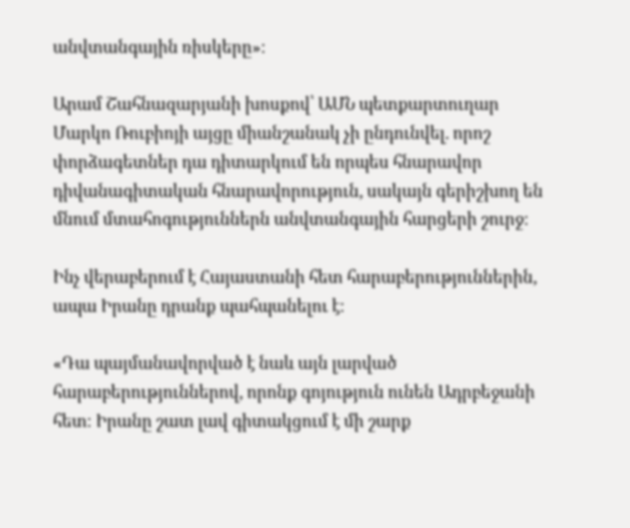անվտանգային ռիսկերը»։

Արամ Շահնազարյանի խոսքով՝ ԱՄՆ պետքարտուղար Մարկո Ռուբիոյի այցը միանշանակ չի ընդունվել. որոշ փորձագետներ դա դիտարկում են որպես հնարավոր դիվանագիտական հնարավորություն, սակայն գերիշխող են մնում մտահոգություններն անվտանգային հարցերի շուրջ։

Ինչ վերաբերում է Հայաստանի հետ հարաբերություններին, ապա Իրանը դրանք պահպանելու է։

«Դա պայմանավորված է նաև այն լարված հարաբերություններով, որոնք գոյություն ունեն Ադրբեջանի հետ։ Իրանը շատ լավ գիտակցում է մի շարք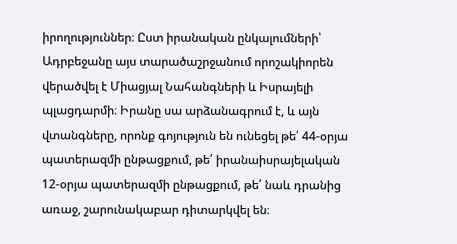իրողություններ։ Ըստ իրանական ընկալումների՝ Ադրբեջանը այս տարածաշրջանում որոշակիորեն վերածվել է Միացյալ Նահանգների և Իսրայելի պլացդարմի։ Իրանը սա արձանագրում է, և այն վտանգները, որոնք գոյություն են ունեցել թե՛ 44-օրյա պատերազմի ընթացքում, թե՛ իրանաիսրայելական 12-օրյա պատերազմի ընթացքում, թե՛ նաև դրանից առաջ, շարունակաբար դիտարկվել են։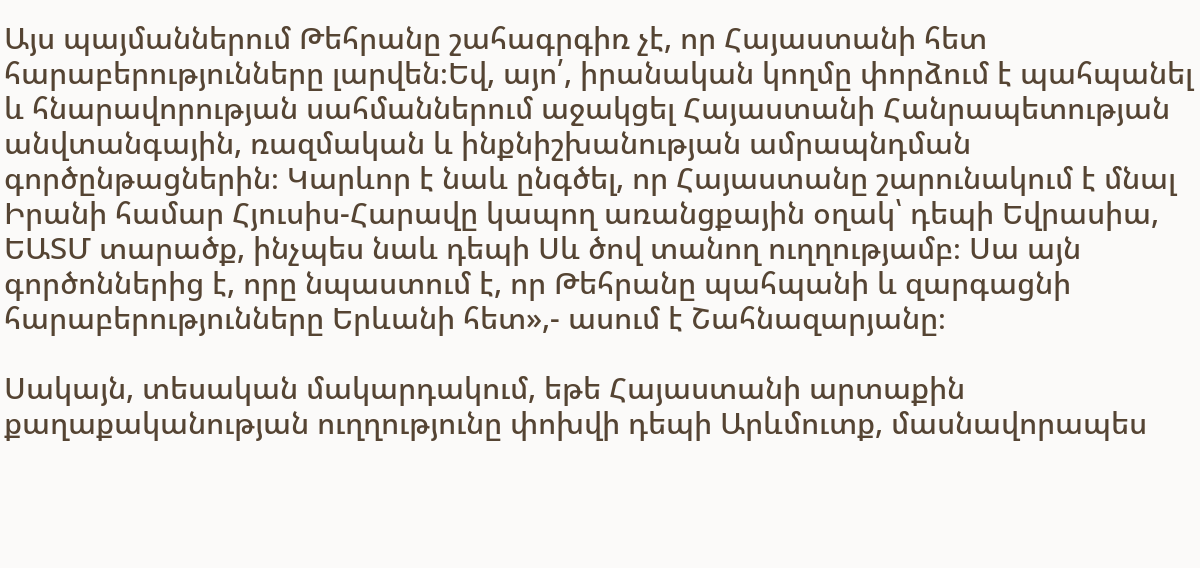Այս պայմաններում Թեհրանը շահագրգիռ չէ, որ Հայաստանի հետ հարաբերությունները լարվեն։Եվ, այո՛, իրանական կողմը փորձում է պահպանել և հնարավորության սահմաններում աջակցել Հայաստանի Հանրապետության անվտանգային, ռազմական և ինքնիշխանության ամրապնդման գործընթացներին։ Կարևոր է նաև ընգծել, որ Հայաստանը շարունակում է մնալ Իրանի համար Հյուսիս-Հարավը կապող առանցքային օղակ՝ դեպի Եվրասիա, ԵԱՏՄ տարածք, ինչպես նաև դեպի Սև ծով տանող ուղղությամբ։ Սա այն գործոններից է, որը նպաստում է, որ Թեհրանը պահպանի և զարգացնի հարաբերությունները Երևանի հետ»,- ասում է Շահնազարյանը։

Սակայն, տեսական մակարդակում, եթե Հայաստանի արտաքին քաղաքականության ուղղությունը փոխվի դեպի Արևմուտք, մասնավորապես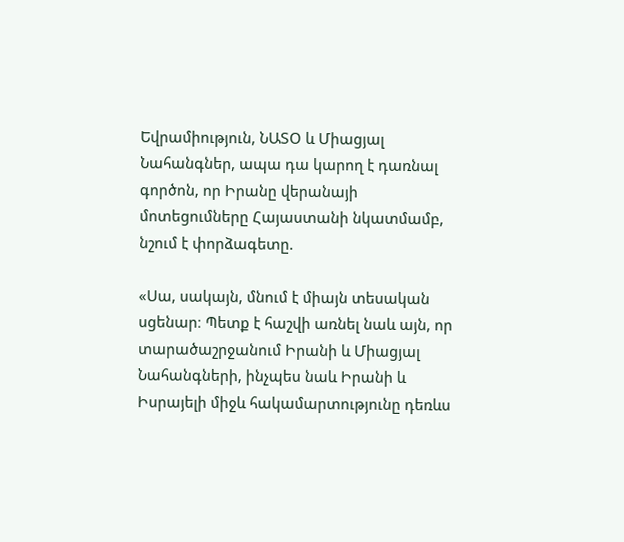Եվրամիություն, ՆԱՏՕ և Միացյալ Նահանգներ, ապա դա կարող է դառնալ գործոն, որ Իրանը վերանայի մոտեցումները Հայաստանի նկատմամբ, նշում է փորձագետը.

«Սա, սակայն, մնում է միայն տեսական սցենար։ Պետք է հաշվի առնել նաև այն, որ տարածաշրջանում Իրանի և Միացյալ Նահանգների, ինչպես նաև Իրանի և Իսրայելի միջև հակամարտությունը դեռևս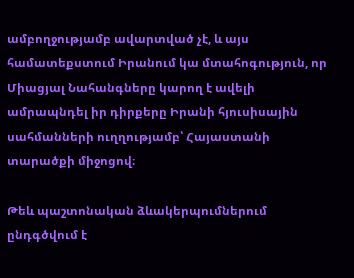ամբողջությամբ ավարտված չէ, և այս համատեքստում Իրանում կա մտահոգություն, որ Միացյալ Նահանգները կարող է ավելի ամրապնդել իր դիրքերը Իրանի հյուսիսային սահմանների ուղղությամբ՝ Հայաստանի տարածքի միջոցով։

Թեև պաշտոնական ձևակերպումներում ընդգծվում է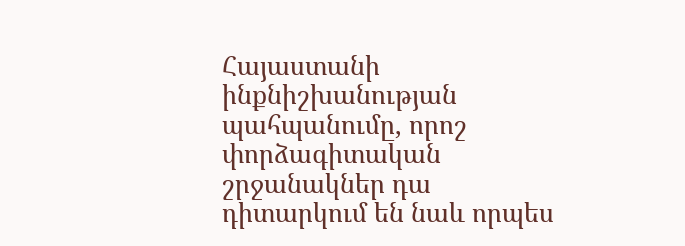Հայաստանի ինքնիշխանության պահպանումը, որոշ փորձագիտական շրջանակներ դա դիտարկում են նաև որպես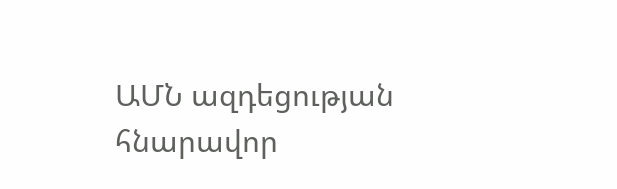ԱՄՆ ազդեցության հնարավոր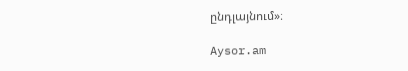ընդլայնում»։

Aysor.am